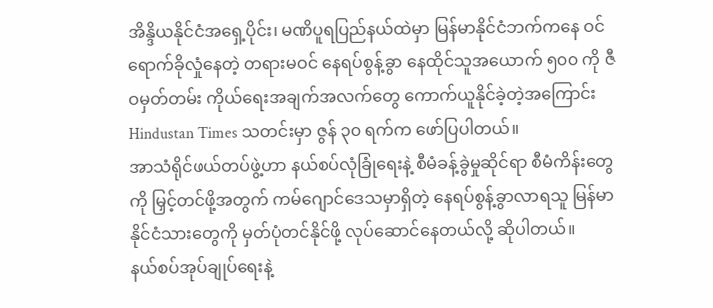အိန္ဒိယနိုင်ငံအရှေ့ပိုင်း၊ မဏိပူရပြည်နယ်ထဲမှာ မြန်မာနိုင်ငံဘက်ကနေ ဝင်ရောက်ခိုလှုံနေတဲ့ တရားမဝင် နေရပ်စွန့်ခွာ နေထိုင်သူအယောက် ၅၀၀ ကို ဇီဝမှတ်တမ်း ကိုယ်ရေးအချက်အလက်တွေ ကောက်ယူနိုင်ခဲ့တဲ့အကြောင်း Hindustan Times သတင်းမှာ ဇွန် ၃၀ ရက်က ဖော်ပြပါတယ်။
အာသံရိုင်ဖယ်တပ်ဖွဲ့ဟာ နယ်စပ်လုံခြုံရေးနဲ့ စီမံခန့်ခွဲမှုဆိုင်ရာ စီမံကိန်းတွေကို မြှင့်တင်ဖို့အတွက် ကမ်ဂျောင်ဒေသမှာရှိတဲ့ နေရပ်စွန့်ခွာလာရသူ မြန်မာနိုင်ငံသားတွေကို မှတ်ပုံတင်နိုင်ဖို့ လုပ်ဆောင်နေတယ်လို့ ဆိုပါတယ်။
နယ်စပ်အုပ်ချုပ်ရေးနဲ့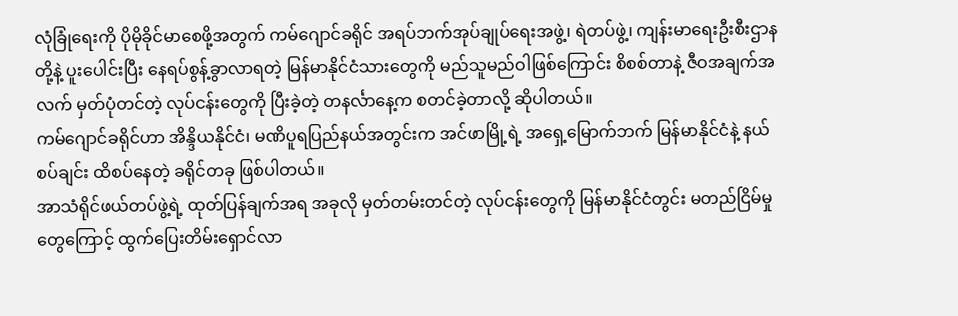လုံခြုံရေးကို ပိုမိုခိုင်မာစေဖို့အတွက် ကမ်ဂျောင်ခရိုင် အရပ်ဘက်အုပ်ချုပ်ရေးအဖွဲ့၊ ရဲတပ်ဖွဲ့၊ ကျန်းမာရေးဦးစီးဌာနတို့နဲ့ ပူးပေါင်းပြီး နေရပ်စွန့်ခွာလာရတဲ့ မြန်မာနိုင်ငံသားတွေကို မည်သူမည်ဝါဖြစ်ကြောင်း စိစစ်တာနဲ့ ဇီဝအချက်အလက် မှတ်ပုံတင်တဲ့ လုပ်ငန်းတွေကို ပြီးခဲ့တဲ့ တနင်္လာနေ့က စတင်ခဲ့တာလို့ ဆိုပါတယ်။
ကမ်ဂျောင်ခရိုင်ဟာ အိန္ဒိယနိုင်ငံ၊ မဏိပူရပြည်နယ်အတွင်းက အင်ဖာမြို့ရဲ့ အရှေ့မြောက်ဘက် မြန်မာနိုင်ငံနဲ့ နယ်စပ်ချင်း ထိစပ်နေတဲ့ ခရိုင်တခု ဖြစ်ပါတယ်။
အာသံရိုင်ဖယ်တပ်ဖွဲ့ရဲ့ ထုတ်ပြန်ချက်အရ အခုလို မှတ်တမ်းတင်တဲ့ လုပ်ငန်းတွေကို မြန်မာနိုင်ငံတွင်း မတည်ငြိမ်မှုတွေကြောင့် ထွက်ပြေးတိမ်းရှောင်လာ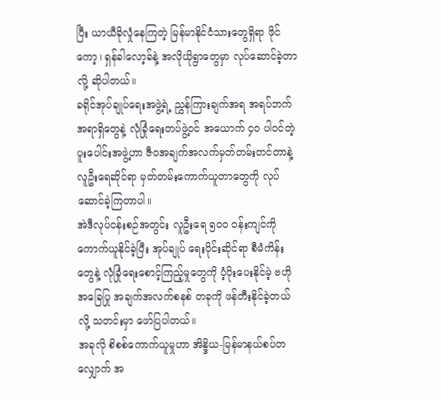ပြီး ယာယီခိုလှုံနေကြတဲ့ မြန်မာနိုင်ငံသားတွေရှိရာ ဖိုင်ကော့၊ ရှန်ခါလော့ခ်နဲ့ အလိုယိုရွာတွေမှာ လုပ်ဆောင်ခဲ့တာလို့ ဆိုပါတယ်။
ခရိုင်အုပ်ချုပ်ရေးအဖွဲ့ရဲ့ ညွှန်ကြားချက်အရ အရပ်ဘက်အရာရှိတွေနဲ့ လုံခြုံရေးတပ်ဖွဲ့ဝင် အယောက် ၄၀ ပါဝင်တဲ့ ပူးပေါင်းအဖွဲ့ဟာ ဇီဝအချက်အလက်မှတ်တမ်းတင်တာနဲ့ လူဦးရေဆိုင်ရာ မှတ်တမ်းကောက်ယူတာတွေကို လုပ်ဆောင်ခဲ့ကြတာပါ။
အဲဒီလုပ်ငန်းစဉ်အတွင်း လူဦးရေ ၅၀၀ ဝန်းကျင်ကို ကောက်ယူနိုင်ခဲ့ပြီး အုပ်ချုပ် ရေးပိုင်းဆိုင်ရာ စီမံကိန်းတွေနဲ့ လုံခြုံရေးစောင့်ကြည့်မှုတွေကို ပံ့ပိုးပေးနိုင်မဲ့ ဗဟိုအခြေပြု အချက်အလက်စနစ် တခုကို ဖန်တီးနိုင်ခဲ့တယ်လို့ သတင်းမှာ ဖော်ပြပါတယ်။
အခုလို စိစစ်ကောက်ယူမှုဟာ အိန္ဒိယ-မြန်မာနယ်စပ်တလျှောက် အ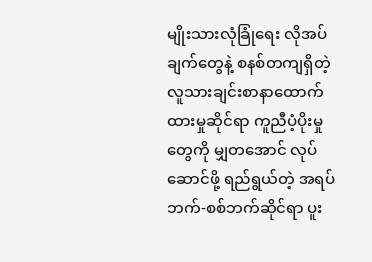မျိုးသားလုံခြုံရေး လိုအပ်ချက်တွေနဲ့ စနစ်တကျရှိတဲ့ လူသားချင်းစာနာထောက်ထားမှုဆိုင်ရာ ကူညီပံ့ပိုးမှုတွေကို မျှတအောင် လုပ်ဆောင်ဖို့ ရည်ရွယ်တဲ့ အရပ်ဘက်-စစ်ဘက်ဆိုင်ရာ ပူး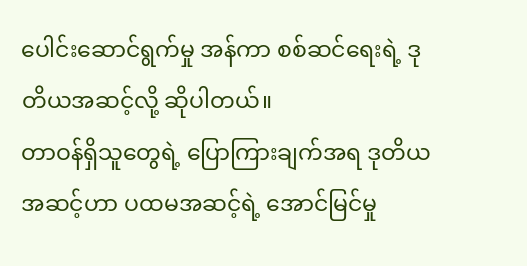ပေါင်းဆောင်ရွက်မှု အန်ကာ စစ်ဆင်ရေးရဲ့ ဒုတိယအဆင့်လို့ ဆိုပါတယ်။
တာဝန်ရှိသူတွေရဲ့ ပြောကြားချက်အရ ဒုတိယအဆင့်ဟာ ပထမအဆင့်ရဲ့ အောင်မြင်မှု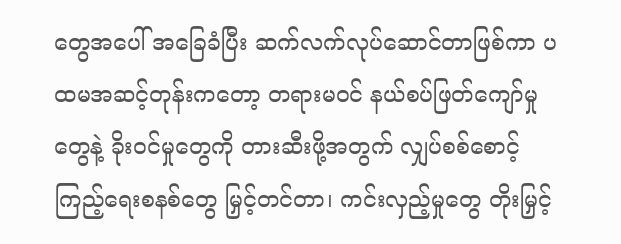တွေအပေါ် အခြေခံပြီး ဆက်လက်လုပ်ဆောင်တာဖြစ်ကာ ပထမအဆင့်တုန်းကတော့ တရားမဝင် နယ်စပ်ဖြတ်ကျော်မှုတွေနဲ့ ခိုးဝင်မှုတွေကို တားဆီးဖို့အတွက် လျှပ်စစ်စောင့်ကြည့်ရေးစနစ်တွေ မြှင့်တင်တာ၊ ကင်းလှည့်မှုတွေ တိုးမြှင့်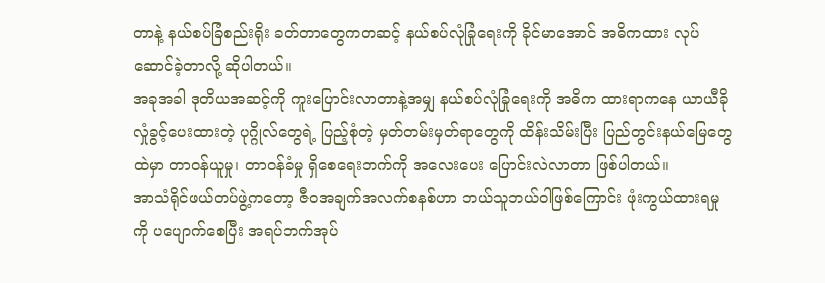တာနဲ့ နယ်စပ်ခြံစည်းရိုး ခတ်တာတွေကတဆင့် နယ်စပ်လုံခြုံရေးကို ခိုင်မာအောင် အဓိကထား လုပ်ဆောင်ခဲ့တာလို့ ဆိုပါတယ်။
အခုအခါ ဒုတိယအဆင့်ကို ကူးပြောင်းလာတာနဲ့အမျှ နယ်စပ်လုံခြုံရေးကို အဓိက ထားရာကနေ ယာယီခိုလှုံခွင့်ပေးထားတဲ့ ပုဂ္ဂိုလ်တွေရဲ့ ပြည့်စုံတဲ့ မှတ်တမ်းမှတ်ရာတွေကို ထိန်းသိမ်းပြီး ပြည်တွင်းနယ်မြေတွေထဲမှာ တာဝန်ယူမှု၊ တာဝန်ခံမှု ရှိစေရေးဘက်ကို အလေးပေး ပြောင်းလဲလာတာ ဖြစ်ပါတယ်။
အာသံရိုင်ဖယ်တပ်ဖွဲ့ကတော့ ဇီဝအချက်အလက်စနစ်ဟာ ဘယ်သူဘယ်ဝါဖြစ်ကြောင်း ဖုံးကွယ်ထားရမှုကို ပပျောက်စေပြီး အရပ်ဘက်အုပ်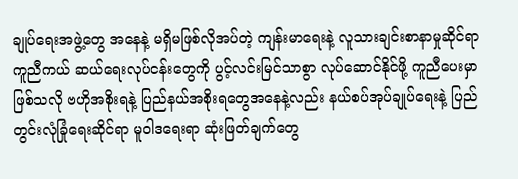ချုပ်ရေးအဖွဲ့တွေ အနေနဲ့ မရှိမဖြစ်လိုအပ်တဲ့ ကျန်းမာရေးနဲ့ လူသားချင်းစာနာမှုဆိုင်ရာ ကူညီကယ် ဆယ်ရေးလုပ်ငန်းတွေကို ပွင့်လင်းမြင်သာစွာ လုပ်ဆောင်နိုင်ဖို့ ကူညီပေးမှာဖြစ်သလို ဗဟိုအစိုးရနဲ့ ပြည်နယ်အစိုးရတွေအနေနဲ့လည်း နယ်စပ်အုပ်ချုပ်ရေးနဲ့ ပြည်တွင်းလုံခြုံရေးဆိုင်ရာ မူဝါဒရေးရာ ဆုံးဖြတ်ချက်တွေ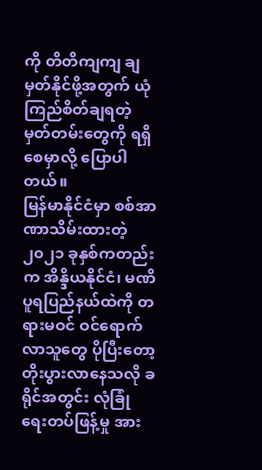ကို တိတိကျကျ ချမှတ်နိုင်ဖို့အတွက် ယုံကြည်စိတ်ချရတဲ့ မှတ်တမ်းတွေကို ရရှိစေမှာလို့ ပြောပါတယ်။
မြန်မာနိုင်ငံမှာ စစ်အာဏာသိမ်းထားတဲ့ ၂၀၂၁ ခုနှစ်ကတည်းက အိန္ဒိယနိုင်ငံ၊ မဏိပူရပြည်နယ်ထဲကို တရားမဝင် ဝင်ရောက်လာသူတွေ ပိုပြီးတော့ တိုးပွားလာနေသလို ခရိုင်အတွင်း လုံခြုံရေးတပ်ဖြန့်မှု အား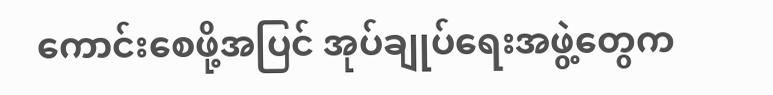ကောင်းစေဖို့အပြင် အုပ်ချုပ်ရေးအဖွဲ့တွေက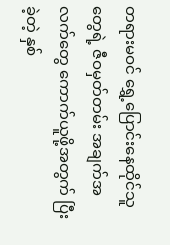တရားမဝင် ရွှေ့ပြောင်းနေထိုင်သူတွေရဲ့ ဇီဝမှတ်တမ်း အချက်အလက်တွေ ကောက်ယူဖို့အတွက် ပြီးခဲ့တဲ့ နှစ်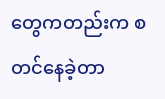တွေကတည်းက စတင်နေခဲ့တာ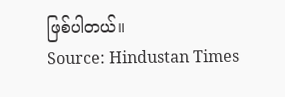ဖြစ်ပါတယ်။
Source: Hindustan Times